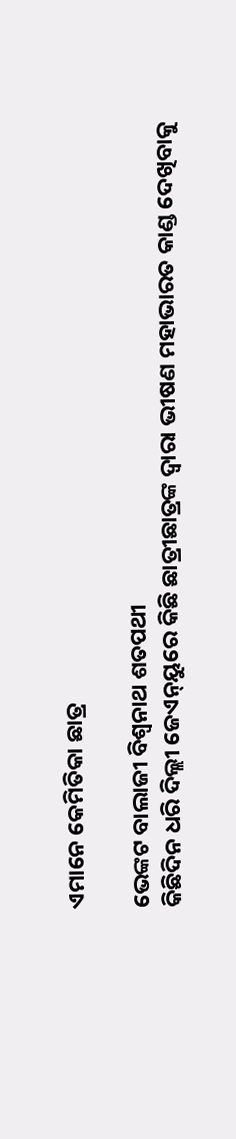ଏମାନେ କେମିତିକା ଛାତ୍ର

ଭେଙ୍କଟ ବାଲାଜୀ ବିଶ୍ୱନାଥ ଶତପଥୀ
କିଛିଦିନ ଧରି ଦିଲ୍ଲୀ ଜେଏନ୍‌ୟୁରେ କିଛି ଛାତ୍ରୀଛାତ୍ରଙ୍କ ଦ୍ୱାରା ଭୀଷଣ ମହାଭାରତ କାଣ୍ଡ ଦେଖିବାକୁ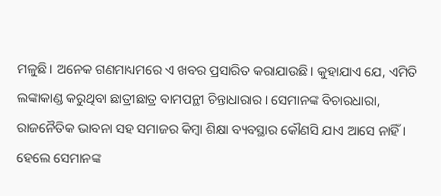ମଳୁଛି। ଅନେକ ଗଣମାଧ୍ୟମରେ ଏ ଖବର ପ୍ରସାରିତ କରାଯାଉଛି। କୁହାଯାଏ ଯେ, ଏମିତି ଲଙ୍କାକାଣ୍ଡ କରୁଥିବା ଛାତ୍ରୀଛାତ୍ର ବାମପନ୍ଥୀ ଚିନ୍ତାଧାରାର। ସେମାନଙ୍କ ବିଚାରଧାରା, ରାଜନୈତିକ ଭାବନା ସହ ସମାଜର କିମ୍ବା ଶିକ୍ଷା ବ୍ୟବସ୍ଥାର କୌଣସି ଯାଏ ଆସେ ନାହିଁ । ହେଲେ ସେମାନଙ୍କ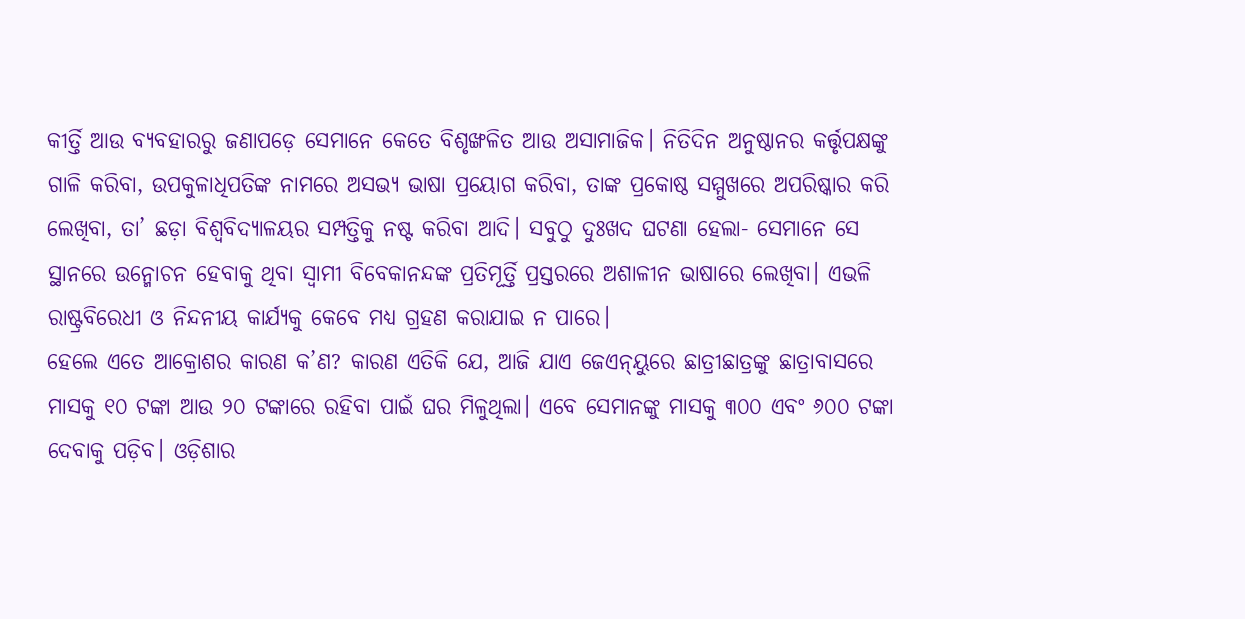କୀର୍ତ୍ତି ଆଉ ବ୍ୟବହାରରୁ ଜଣାପଡ଼େ ସେମାନେ କେତେ ବିଶୃଙ୍ଖଳିତ ଆଉ ଅସାମାଜିକ। ନିତିଦିନ ଅନୁଷ୍ଠାନର କର୍ତ୍ତୃପକ୍ଷଙ୍କୁ ଗାଳି କରିବା, ଉପକୁଳାଧିପତିଙ୍କ ନାମରେ ଅସଭ୍ୟ ଭାଷା ପ୍ରୟୋଗ କରିବା, ତାଙ୍କ ପ୍ରକୋଷ୍ଠ ସମ୍ମୁଖରେ ଅପରିଷ୍କାର କରି ଲେଖିବା, ତା’ ଛଡ଼ା ବିଶ୍ୱବିଦ୍ୟାଳୟର ସମ୍ପତ୍ତିକୁ ନଷ୍ଟ କରିବା ଆଦି। ସବୁଠୁ ଦୁଃଖଦ ଘଟଣା ହେଲା- ସେମାନେ ସେ ସ୍ଥାନରେ ଉନ୍ମୋଚନ ହେବାକୁ ଥିବା ସ୍ବାମୀ ବିବେକାନନ୍ଦଙ୍କ ପ୍ରତିମୂର୍ତ୍ତି ପ୍ରସ୍ତରରେ ଅଶାଳୀନ ଭାଷାରେ ଲେଖିବା। ଏଭଳି ରାଷ୍ଟ୍ରବିରେଧୀ ଓ ନିନ୍ଦନୀୟ କାର୍ଯ୍ୟକୁ କେବେ ମଧ୍ୟ ଗ୍ରହଣ କରାଯାଇ ନ ପାରେ।
ହେଲେ ଏତେ ଆକ୍ରୋଶର କାରଣ କ’ଣ? କାରଣ ଏତିକି ଯେ, ଆଜି ଯାଏ ଜେଏନ୍‌ୟୁରେ ଛାତ୍ରୀଛାତ୍ରଙ୍କୁ ଛାତ୍ରାବାସରେ ମାସକୁ ୧୦ ଟଙ୍କା ଆଉ ୨୦ ଟଙ୍କାରେ ରହିବା ପାଇଁ ଘର ମିଳୁଥିଲା। ଏବେ ସେମାନଙ୍କୁ ମାସକୁ ୩୦୦ ଏବଂ ୬୦୦ ଟଙ୍କା ଦେବାକୁ ପଡ଼ିବ। ଓଡ଼ିଶାର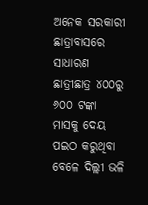ଅନେକ ସରକାରୀ ଛାତ୍ରାବାସରେ ସାଧାରଣ ଛାତ୍ରୀଛାତ୍ର ୪୦୦ରୁ ୬୦୦ ଟଙ୍କା ମାସକୁ ଦେୟ ପଇଠ କରୁଥିବା ବେଳେ ଦିଲ୍ଲୀ ଭଳି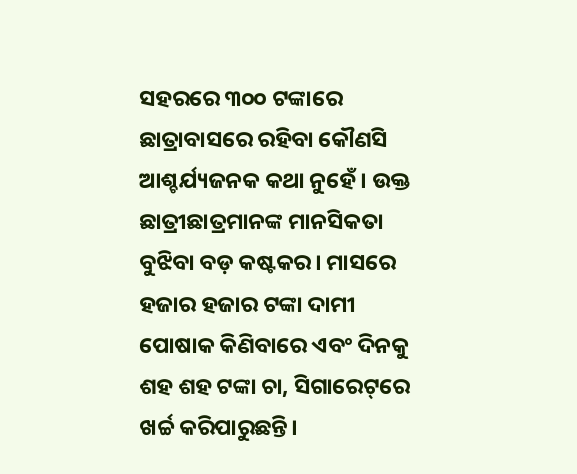ସହରରେ ୩୦୦ ଟଙ୍କାରେ ଛାତ୍ରାବାସରେ ରହିବା କୌଣସି ଆଶ୍ଚର୍ଯ୍ୟଜନକ କଥା ନୁହେଁ। ଉକ୍ତ ଛାତ୍ରୀଛାତ୍ରମାନଙ୍କ ମାନସିକତା ବୁଝିବା ବଡ଼ କଷ୍ଟକର। ମାସରେ ହଜାର ହଜାର ଟଙ୍କା ଦାମୀ ପୋଷାକ କିଣିବାରେ ଏବଂ ଦିନକୁ ଶହ ଶହ ଟଙ୍କା ଚା, ସିଗାରେଟ୍‌ରେ ଖର୍ଚ୍ଚ କରିପାରୁଛନ୍ତି।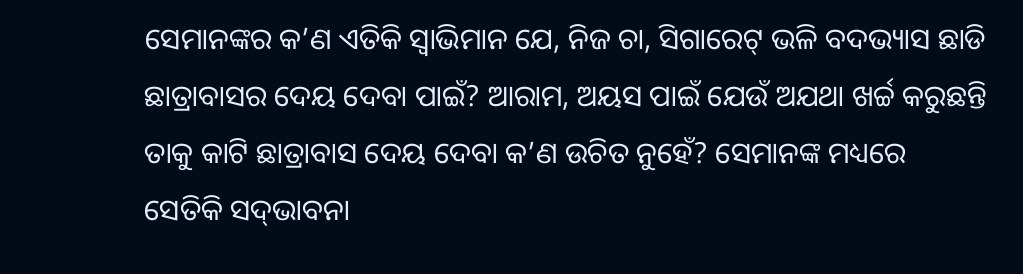ସେମାନଙ୍କର କ’ଣ ଏତିକି ସ୍ବାଭିମାନ ଯେ, ନିଜ ଚା, ସିଗାରେଟ୍‌ ଭଳି ବଦଭ୍ୟାସ ଛାଡି ଛାତ୍ରାବାସର ଦେୟ ଦେବା ପାଇଁ? ଆରାମ, ଅୟସ ପାଇଁ ଯେଉଁ ଅଯଥା ଖର୍ଚ୍ଚ କରୁଛନ୍ତି ତାକୁ କାଟି ଛାତ୍ରାବାସ ଦେୟ ଦେବା କ’ଣ ଉଚିତ ନୁହେଁ? ସେମାନଙ୍କ ମଧ୍ୟରେ ସେତିକି ସଦ୍‌ଭାବନା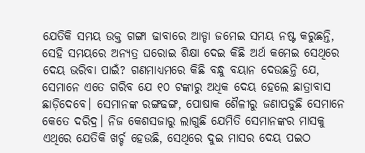ଯେତିକି ସମୟ ଉକ୍ତ ଗଙ୍ଗା ଢାବାରେ ଆଡ୍ଡା ଜମେଇ ସମୟ ନଷ୍ଟ କରୁଛନ୍ତି, ସେହି ସମୟରେ ଅନ୍ୟତ୍ର ଘରୋଇ ଶିକ୍ଷା ଦେଇ କିଛି ଅର୍ଥ କମେଇ ସେଥିରେ ଦେୟ ଭରିବା ପାଇଁ? ଗଣମାଧ୍ୟମରେ କିଛି ବନ୍ଧୁ ବୟାନ ଦେଉଛନ୍ତି ଯେ, ସେମାନେ ଏତେ ଗରିବ ଯେ ୧୦ ଟଙ୍କାରୁ ଅଧିକ ଦେୟ ହେଲେ ଛାତ୍ରାବାସ ଛାଡ଼ିଦେବେ। ସେମାନଙ୍କ ରଙ୍ଗଢଙ୍ଗ, ପୋଷାକ ଶୈଳୀରୁ ଜଣାପଡୁଛି ସେମାନେ କେତେ ଦରିଦ୍ର। ନିଜ କେଶସଜାରୁ ଲାଗୁଛି ଯେମିତି ସେମାନଙ୍କର ମାସକୁ ଏଥିରେ ଯେତିକି ଖର୍ଚ୍ଚ ହେଉଛି, ସେଥିରେ ଦୁଇ ମାସର ଦେୟ ପଇଠ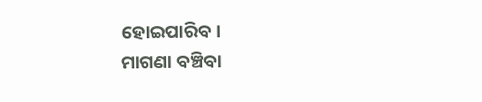ହୋଇପାରିବ।
ମାଗଣା ବଞ୍ଚିବା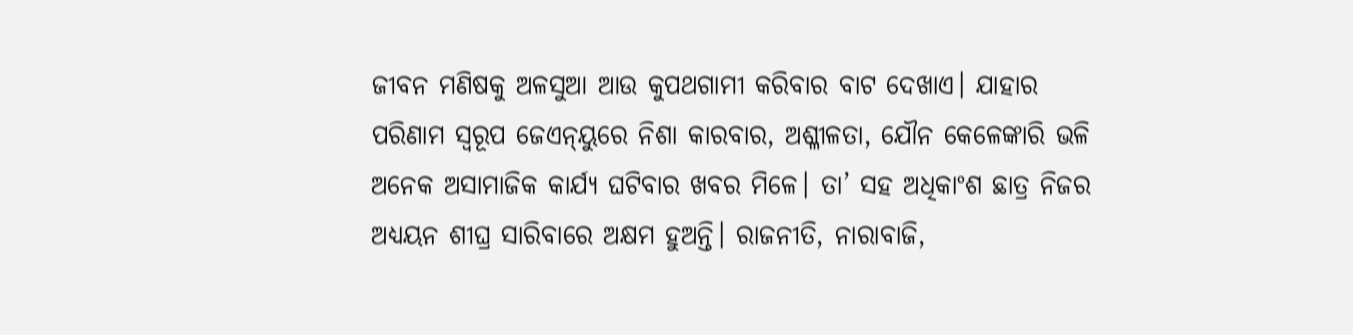ଜୀବନ ମଣିଷକୁ ଅଳସୁଆ ଆଉ କୁପଥଗାମୀ କରିବାର ବାଟ ଦେଖାଏ। ଯାହାର ପରିଣାମ ସ୍ବରୂପ ଜେଏନ୍‌ୟୁରେ ନିଶା କାରବାର, ଅଶ୍ଳୀଳତା, ଯୌନ କେଳେଙ୍କାରି ଭଳି ଅନେକ ଅସାମାଜିକ କାର୍ଯ୍ୟ ଘଟିବାର ଖବର ମିଳେ। ତା’ ସହ ଅଧିକାଂଶ ଛାତ୍ର ନିଜର ଅଧ୍ୟୟନ ଶୀଘ୍ର ସାରିବାରେ ଅକ୍ଷମ ହୁଅନ୍ତି। ରାଜନୀତି, ନାରାବାଜି,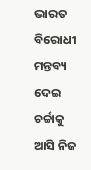ଭାରତ ବିରୋଧୀ ମନ୍ତବ୍ୟ ଦେଇ ଚର୍ଚ୍ଚାକୁ ଆସି ନିଜ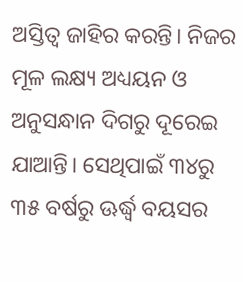ଅସ୍ତିତ୍ୱ ଜାହିର କରନ୍ତି। ନିଜର ମୂଳ ଲକ୍ଷ୍ୟ ଅଧ୍ୟୟନ ଓ ଅନୁସନ୍ଧାନ ଦିଗରୁ ଦୂରେଇ ଯାଆନ୍ତି। ସେଥିପାଇଁ ୩୪ରୁ ୩୫ ବର୍ଷରୁ ଊର୍ଦ୍ଧ୍ୱ ବୟସର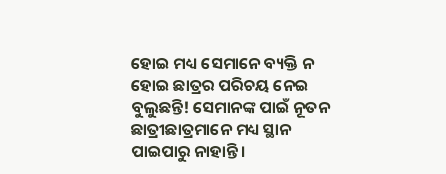ହୋଇ ମଧ୍ୟ ସେମାନେ ବ୍ୟକ୍ତି ନ ହୋଇ ଛାତ୍ରର ପରିଚୟ ନେଇ ବୁଲୁଛନ୍ତି! ସେମାନଙ୍କ ପାଇଁ ନୂତନ ଛାତ୍ରୀଛାତ୍ରମାନେ ମଧ୍ୟ ସ୍ଥାନ ପାଇପାରୁ ନାହାନ୍ତି।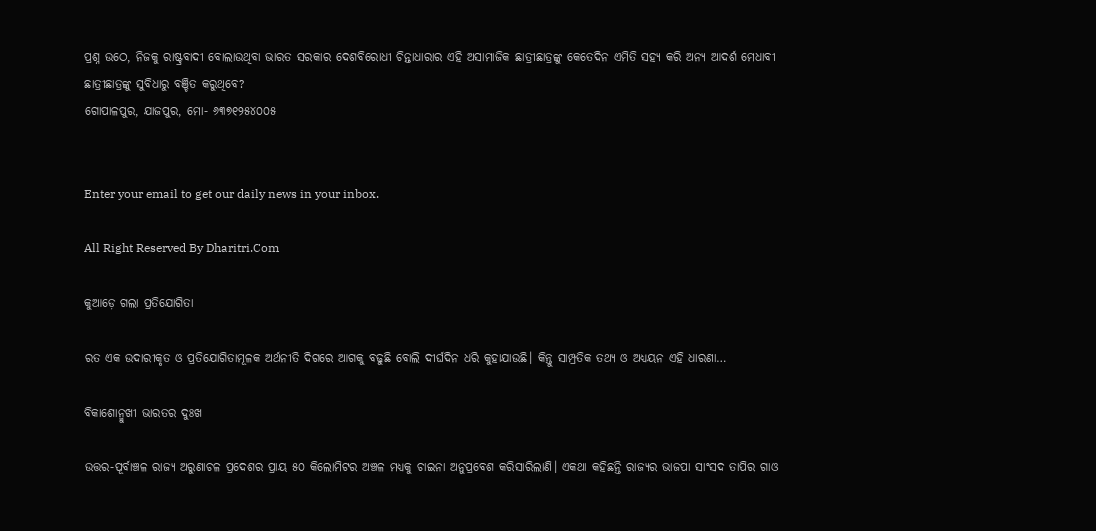ପ୍ରଶ୍ନ ଉଠେ, ନିଜକୁ ରାଷ୍ଟ୍ରବାଦୀ ବୋଲାଉଥିବା ଭାରତ ସରକାର ଦେଶବିରୋଧୀ ଚିନ୍ତାଧାରାର ଏହି ଅସାମାଜିକ ଛାତ୍ରୀଛାତ୍ରଙ୍କୁ କେତେଦିନ ଏମିତି ସହ୍ୟ କରି ଅନ୍ୟ ଆଦର୍ଶ ମେଧାବୀ ଛାତ୍ରୀଛାତ୍ରଙ୍କୁ ସୁବିଧାରୁ ବଞ୍ଚିତ କରୁଥିବେ?
ଗୋପାଳପୁର, ଯାଜପୁର, ମୋ- ୬୩୭୧୨୫୪୦୦୫


Enter your email to get our daily news in your inbox.

All Right Reserved By Dharitri.Com

କୁଆଡ଼େ ଗଲା ପ୍ରତିଯୋଗିତା

ରତ ଏକ ଉଦାରୀକୃତ ଓ ପ୍ରତିଯୋଗିତାମୂଳକ ଅର୍ଥନୀତି ଦିଗରେ ଆଗକୁ ବଢୁଛି ବୋଲି ଦୀର୍ଘଦିନ ଧରି କୁହାଯାଉଛି। କିନ୍ତୁ ସାମ୍ପ୍ରତିକ ତଥ୍ୟ ଓ ଅଧ୍ୟୟନ ଏହି ଧାରଣା…

ବିକାଶୋନ୍ମୁଖୀ ଭାରତର ଦୁଃଖ

ଉତ୍ତର-ପୂର୍ବାଞ୍ଚଳ ରାଜ୍ୟ ଅରୁଣାଚଳ ପ୍ରଦେଶର ପ୍ରାୟ ୫୦ କିଲୋମିଟର ଅଞ୍ଚଳ ମଧ୍ୟକୁ ଚାଇନା ଅନୁପ୍ରବେଶ କରିସାରିଲାଣି। ଏକଥା କହିଛନ୍ତି ରାଜ୍ୟର ଭାଜପା ସାଂସଦ ତାପିର ଗାଓ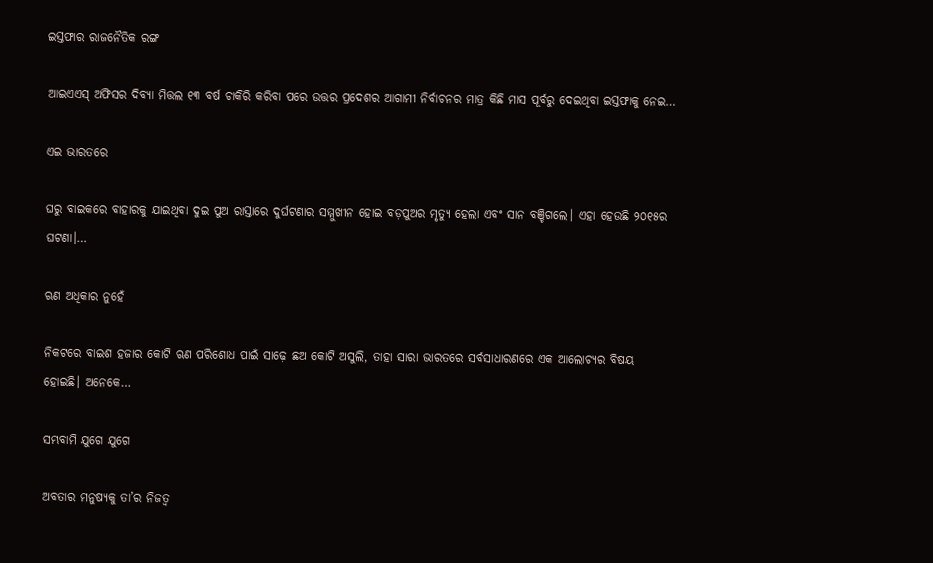ଇସ୍ତଫାର ରାଜନୈତିକ ରଙ୍ଗ

ଆଇଏଏସ୍‌ ଅଫିସର ଦିବ୍ୟା ମିତ୍ତଲ ୧୩ ବର୍ଷ ଚାକିରି କରିବା ପରେ ଉତ୍ତର ପ୍ରଦେଶର ଆଗାମୀ ନିର୍ବାଚନର ମାତ୍ର କିଛି ମାସ ପୂର୍ବରୁ ଦେଇଥିବା ଇସ୍ତଫାକୁ ନେଇ…

ଏଇ ଭାରତରେ

ଘରୁ ବାଇକରେ ବାହାରକୁ ଯାଇଥିବା ଦୁଇ ପୁଅ ରାସ୍ତାରେ ଦୁର୍ଘଟଣାର ସମ୍ମୁଖୀନ ହୋଇ ବଡ଼ପୁଅର ମୃତ୍ୟୁ ହେଲା ଏବଂ ସାନ ବଞ୍ଚିଗଲେ। ଏହା ହେଉଛି ୨୦୧୫ର ଘଟଣା।…

ଋଣ ଅଧିକାର ନୁହେଁ

ନିକଟରେ ବାଇଶ ହଜାର କୋଟି ଋଣ ପରିଶୋଧ ପାଇଁ ସାଢ଼େ ଛଅ କୋଟି ଅସୁଲି, ତାହା ସାରା ଭାରତରେ ସର୍ବସାଧାରଣରେ ଏକ ଆଲୋଚ୍ୟର ବିଷୟ ହୋଇଛି। ଅନେକେ…

ସମ୍ଭବାମି ଯୁଗେ ଯୁଗେ

ଅବତାର ମନୁଷ୍ୟକୁ ତା’ର ନିଜତ୍ୱ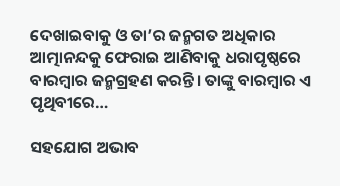ଦେଖାଇବାକୁ ଓ ତା’ର ଜନ୍ମଗତ ଅଧିକାର ଆତ୍ମାନନ୍ଦକୁ ଫେରାଇ ଆଣିବାକୁ ଧରାପୃଷ୍ଠରେ ବାରମ୍ବାର ଜନ୍ମଗ୍ରହଣ କରନ୍ତି। ତାଙ୍କୁ ବାରମ୍ବାର ଏ ପୃଥିବୀରେ…

ସହଯୋଗ ଅଭାବ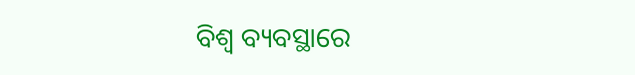ବିଶ୍ୱ ବ୍ୟବସ୍ଥାରେ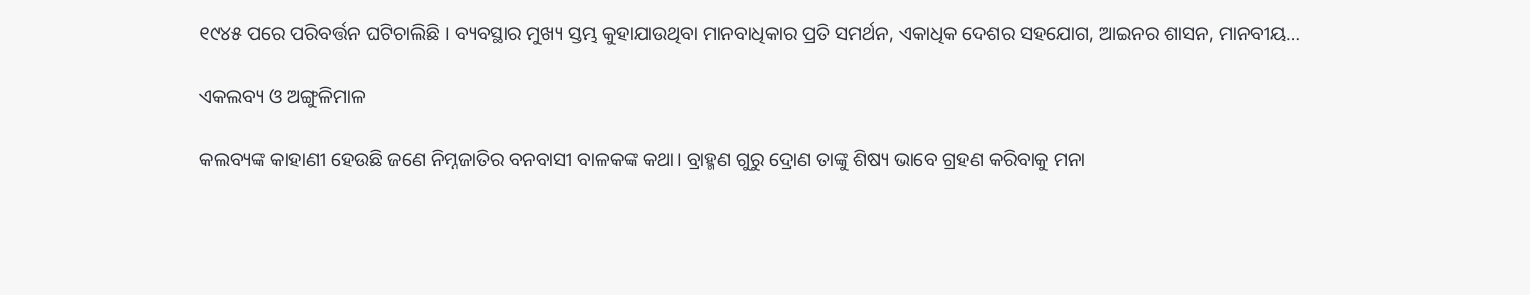୧୯୪୫ ପରେ ପରିବର୍ତ୍ତନ ଘଟିଚାଲିଛି । ବ୍ୟବସ୍ଥାର ମୁଖ୍ୟ ସ୍ତମ୍ଭ କୁହାଯାଉଥିବା ମାନବାଧିକାର ପ୍ରତି ସମର୍ଥନ, ଏକାଧିକ ଦେଶର ସହଯୋଗ, ଆଇନର ଶାସନ, ମାନବୀୟ…

ଏକଲବ୍ୟ ଓ ଅଙ୍ଗୁଳିମାଳ

କଲବ୍ୟଙ୍କ କାହାଣୀ ହେଉଛି ଜଣେ ନିମ୍ନଜାତିର ବନବାସୀ ବାଳକଙ୍କ କଥା। ବ୍ରାହ୍ମଣ ଗୁରୁ ଦ୍ରୋଣ ତାଙ୍କୁ ଶିଷ୍ୟ ଭାବେ ଗ୍ରହଣ କରିବାକୁ ମନା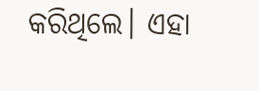କରିଥିଲେ। ଏହା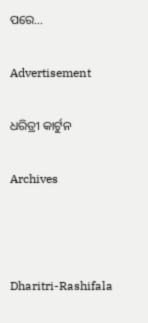ପରେ…

Advertisement

ଧରିତ୍ରୀ କାର୍ଟୁନ

Archives



Dharitri-Rashifala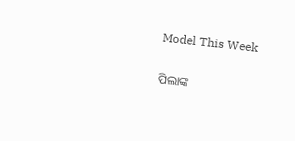Model This Week

ପିଲାଙ୍କ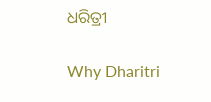ଧରିତ୍ରୀ

Why Dharitri